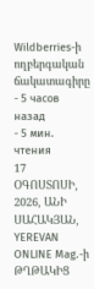Wildberries-ի ողբերգական ճակատագիրը
- 5 часов назад
- 5 мин. чтения
17 ՕԳՈՍՏՈՍԻ, 2026, ԱՆԻ ՍԱՀԱԿՅԱՆ, YEREVAN ONLINE Mag.-ի ԹՂԹԱԿԻՑ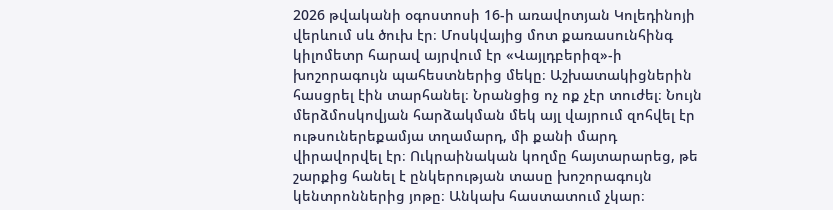2026 թվականի օգոստոսի 16-ի առավոտյան Կոլեդինոյի վերևում սև ծուխ էր։ Մոսկվայից մոտ քառասունհինգ կիլոմետր հարավ այրվում էր «Վայլդբերիզ»-ի խոշորագույն պահեստներից մեկը։ Աշխատակիցներին հասցրել էին տարհանել։ Նրանցից ոչ ոք չէր տուժել։ Նույն մերձմոսկովյան հարձակման մեկ այլ վայրում զոհվել էր ութսուներեքամյա տղամարդ, մի քանի մարդ վիրավորվել էր։ Ուկրաինական կողմը հայտարարեց, թե շարքից հանել է ընկերության տասը խոշորագույն կենտրոններից յոթը։ Անկախ հաստատում չկար։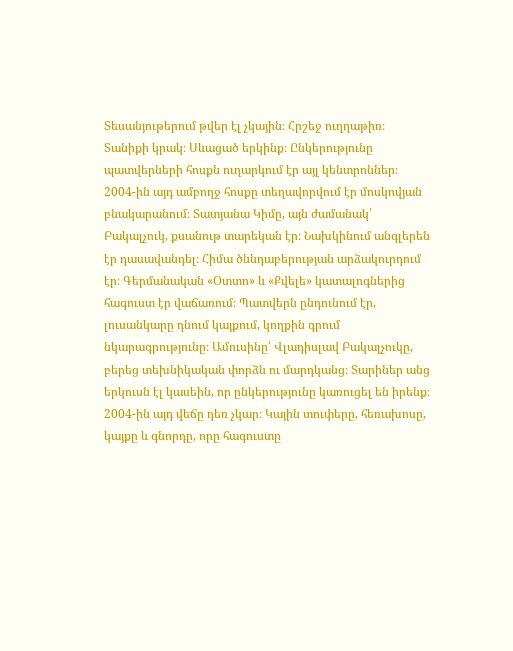Տեսանյութերում թվեր էլ չկային։ Հրշեջ ուղղաթիռ։ Տանիքի կրակ։ Սևացած երկինք։ Ընկերությունը պատվերների հոսքն ուղարկում էր այլ կենտրոններ։
2004-ին այդ ամբողջ հոսքը տեղավորվում էր մոսկովյան բնակարանում։ Տատյանա Կիմը, այն ժամանակ՝ Բակալչուկ, քսանութ տարեկան էր։ Նախկինում անգլերեն էր դասավանդել։ Հիմա ծննդաբերության արձակուրդում էր։ Գերմանական «Օտտո» և «Քվելե» կատալոգներից հագուստ էր վաճառում։ Պատվերն ընդունում էր, լուսանկարը դնում կայքում, կողքին գրում նկարագրությունը։ Ամուսինը՝ Վլադիսլավ Բակալչուկը, բերեց տեխնիկական փորձն ու մարդկանց։ Տարիներ անց երկուսն էլ կասեին, որ ընկերությունը կառուցել են իրենք։ 2004-ին այդ վեճը դեռ չկար։ Կային տուփերը, հեռախոսը, կայքը և գնորդը, որը հագուստը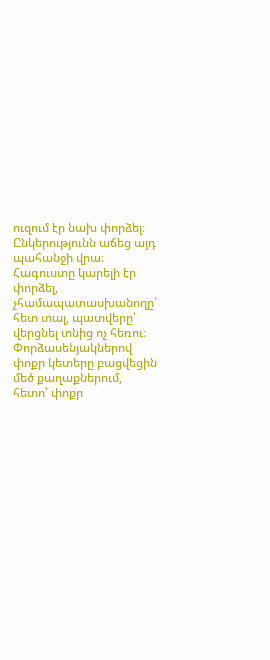ուզում էր նախ փորձել։
Ընկերությունն աճեց այդ պահանջի վրա։ Հագուստը կարելի էր փորձել, չհամապատասխանողը՝ հետ տալ, պատվերը՝ վերցնել տնից ոչ հեռու։ Փորձասենյակներով փոքր կետերը բացվեցին մեծ քաղաքներում, հետո՝ փոքր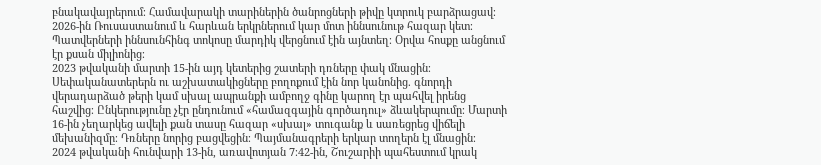բնակավայրերում։ Համավարակի տարիներին ծանրոցների թիվը կտրուկ բարձրացավ։ 2026-ին Ռուսաստանում և հարևան երկրներում կար մոտ իննսունութ հազար կետ։ Պատվերների իննսունհինգ տոկոսը մարդիկ վերցնում էին այնտեղ։ Օրվա հոսքը անցնում էր քսան միլիոնից։
2023 թվականի մարտի 15-ին այդ կետերից շատերի դռները փակ մնացին։ Սեփականատերերն ու աշխատակիցները բողոքում էին նոր կանոնից. գնորդի վերադարձած թերի կամ սխալ ապրանքի ամբողջ գինը կարող էր պահվել իրենց հաշվից։ Ընկերությունը չէր ընդունում «համազգային գործադուլ» ձևակերպումը։ Մարտի 16-ին չեղարկեց ավելի քան տասը հազար «սխալ» տուգանք և սառեցրեց վիճելի մեխանիզմը։ Դռները նորից բացվեցին։ Պայմանագրերի երկար տողերն էլ մնացին։
2024 թվականի հունվարի 13-ին, առավոտյան 7։42-ին, Շուշարիի պահեստում կրակ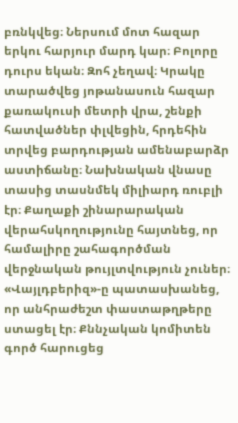բռնկվեց։ Ներսում մոտ հազար երկու հարյուր մարդ կար։ Բոլորը դուրս եկան։ Զոհ չեղավ։ Կրակը տարածվեց յոթանասուն հազար քառակուսի մետրի վրա, շենքի հատվածներ փլվեցին, հրդեհին տրվեց բարդության ամենաբարձր աստիճանը։ Նախնական վնասը տասից տասնմեկ միլիարդ ռուբլի էր։ Քաղաքի շինարարական վերահսկողությունը հայտնեց, որ համալիրը շահագործման վերջնական թույլտվություն չուներ։ «Վայլդբերիզ»-ը պատասխանեց, որ անհրաժեշտ փաստաթղթերը ստացել էր։ Քննչական կոմիտեն գործ հարուցեց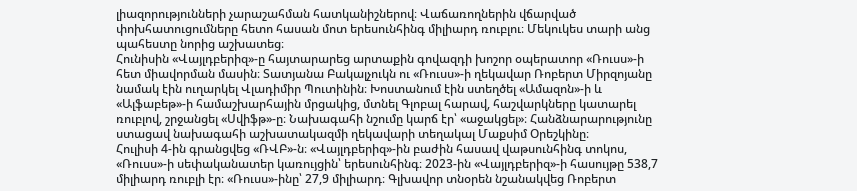լիազորությունների չարաշահման հատկանիշներով։ Վաճառողներին վճարված փոխհատուցումները հետո հասան մոտ երեսունհինգ միլիարդ ռուբլու։ Մեկուկես տարի անց պահեստը նորից աշխատեց։
Հունիսին «Վայլդբերիզ»-ը հայտարարեց արտաքին գովազդի խոշոր օպերատոր «Ռուսս»-ի հետ միավորման մասին։ Տատյանա Բակալչուկն ու «Ռուսս»-ի ղեկավար Ռոբերտ Միրզոյանը նամակ էին ուղարկել Վլադիմիր Պուտինին։ Խոստանում էին ստեղծել «Ամազոն»-ի և «Ալֆաբեթ»-ի համաշխարհային մրցակից, մտնել Գլոբալ հարավ, հաշվարկները կատարել ռուբլով, շրջանցել «Սվիֆթ»-ը։ Նախագահի նշումը կարճ էր՝ «աջակցել»։ Հանձնարարությունը ստացավ նախագահի աշխատակազմի ղեկավարի տեղակալ Մաքսիմ Օրեշկինը։
Հուլիսի 4-ին գրանցվեց «ՌՎԲ»-ն։ «Վայլդբերիզ»-ին բաժին հասավ վաթսունհինգ տոկոս, «Ռուսս»-ի սեփականատեր կառույցին՝ երեսունհինգ։ 2023-ին «Վայլդբերիզ»-ի հասույթը 538,7 միլիարդ ռուբլի էր։ «Ռուսս»-ինը՝ 27,9 միլիարդ։ Գլխավոր տնօրեն նշանակվեց Ռոբերտ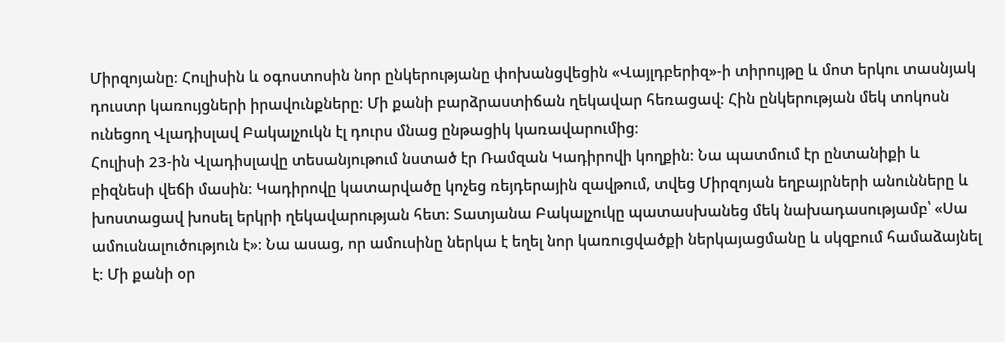Միրզոյանը։ Հուլիսին և օգոստոսին նոր ընկերությանը փոխանցվեցին «Վայլդբերիզ»-ի տիրույթը և մոտ երկու տասնյակ դուստր կառույցների իրավունքները։ Մի քանի բարձրաստիճան ղեկավար հեռացավ։ Հին ընկերության մեկ տոկոսն ունեցող Վլադիսլավ Բակալչուկն էլ դուրս մնաց ընթացիկ կառավարումից։
Հուլիսի 23-ին Վլադիսլավը տեսանյութում նստած էր Ռամզան Կադիրովի կողքին։ Նա պատմում էր ընտանիքի և բիզնեսի վեճի մասին։ Կադիրովը կատարվածը կոչեց ռեյդերային զավթում, տվեց Միրզոյան եղբայրների անունները և խոստացավ խոսել երկրի ղեկավարության հետ։ Տատյանա Բակալչուկը պատասխանեց մեկ նախադասությամբ՝ «Սա ամուսնալուծություն է»։ Նա ասաց, որ ամուսինը ներկա է եղել նոր կառուցվածքի ներկայացմանը և սկզբում համաձայնել է։ Մի քանի օր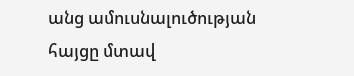անց ամուսնալուծության հայցը մտավ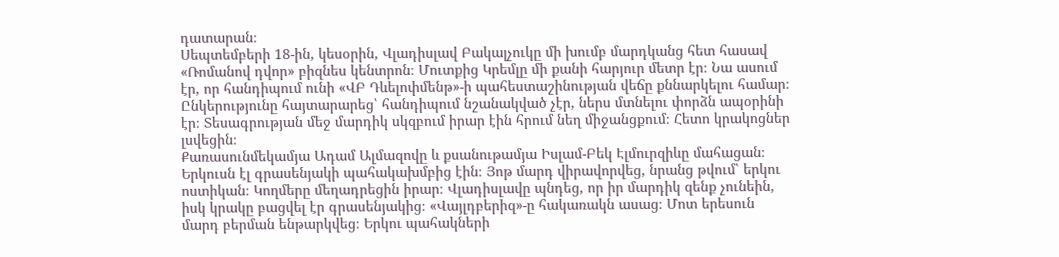դատարան։
Սեպտեմբերի 18-ին, կեսօրին, Վլադիսլավ Բակալչուկը մի խումբ մարդկանց հետ հասավ «Ռոմանով դվոր» բիզնես կենտրոն։ Մուտքից Կրեմլը մի քանի հարյուր մետր էր։ Նա ասում էր, որ հանդիպում ունի «ՎԲ Դևելոփմենթ»-ի պահեստաշինության վեճը քննարկելու համար։ Ընկերությունը հայտարարեց՝ հանդիպում նշանակված չէր, ներս մտնելու փորձն ապօրինի էր։ Տեսագրության մեջ մարդիկ սկզբում իրար էին հրում նեղ միջանցքում։ Հետո կրակոցներ լսվեցին։
Քառասունմեկամյա Ադամ Ալմազովը և քսանութամյա Իսլամ-Բեկ Էլմուրզիևը մահացան։ Երկուսն էլ գրասենյակի պահակախմբից էին։ Յոթ մարդ վիրավորվեց, նրանց թվում՝ երկու ոստիկան։ Կողմերը մեղադրեցին իրար։ Վլադիսլավը պնդեց, որ իր մարդիկ զենք չունեին, իսկ կրակը բացվել էր գրասենյակից։ «Վայլդբերիզ»-ը հակառակն ասաց։ Մոտ երեսուն մարդ բերման ենթարկվեց։ Երկու պահակների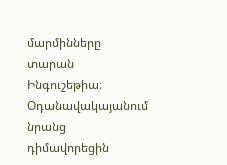մարմինները տարան Ինգուշեթիա։ Օդանավակայանում նրանց դիմավորեցին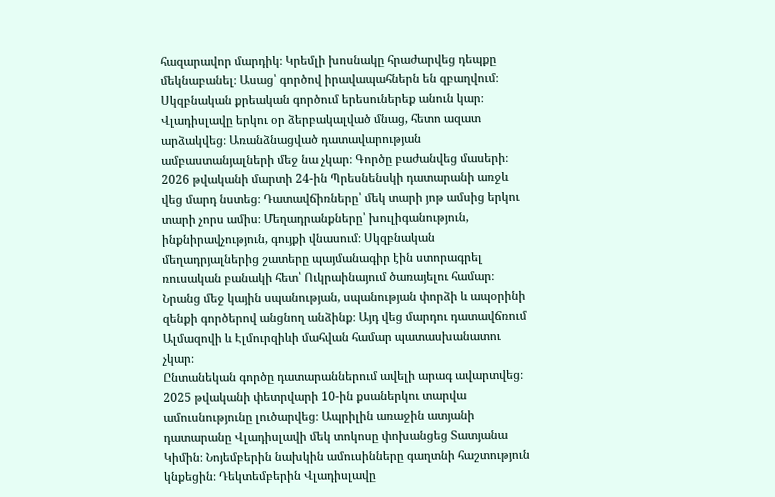հազարավոր մարդիկ։ Կրեմլի խոսնակը հրաժարվեց դեպքը մեկնաբանել։ Ասաց՝ գործով իրավապահներն են զբաղվում։
Սկզբնական քրեական գործում երեսուներեք անուն կար։ Վլադիսլավը երկու օր ձերբակալված մնաց, հետո ազատ արձակվեց։ Առանձնացված դատավարության ամբաստանյալների մեջ նա չկար։ Գործը բաժանվեց մասերի։ 2026 թվականի մարտի 24-ին Պրեսնենսկի դատարանի առջև վեց մարդ նստեց։ Դատավճիռները՝ մեկ տարի յոթ ամսից երկու տարի չորս ամիս։ Մեղադրանքները՝ խուլիգանություն, ինքնիրավչություն, գույքի վնասում։ Սկզբնական մեղադրյալներից շատերը պայմանագիր էին ստորագրել ռուսական բանակի հետ՝ Ուկրաինայում ծառայելու համար։ Նրանց մեջ կային սպանության, սպանության փորձի և ապօրինի զենքի գործերով անցնող անձինք։ Այդ վեց մարդու դատավճռում Ալմազովի և Էլմուրզիևի մահվան համար պատասխանատու չկար։
Ընտանեկան գործը դատարաններում ավելի արագ ավարտվեց։ 2025 թվականի փետրվարի 10-ին քսաներկու տարվա ամուսնությունը լուծարվեց։ Ապրիլին առաջին ատյանի դատարանը Վլադիսլավի մեկ տոկոսը փոխանցեց Տատյանա Կիմին։ Նոյեմբերին նախկին ամուսինները գաղտնի հաշտություն կնքեցին։ Դեկտեմբերին Վլադիսլավը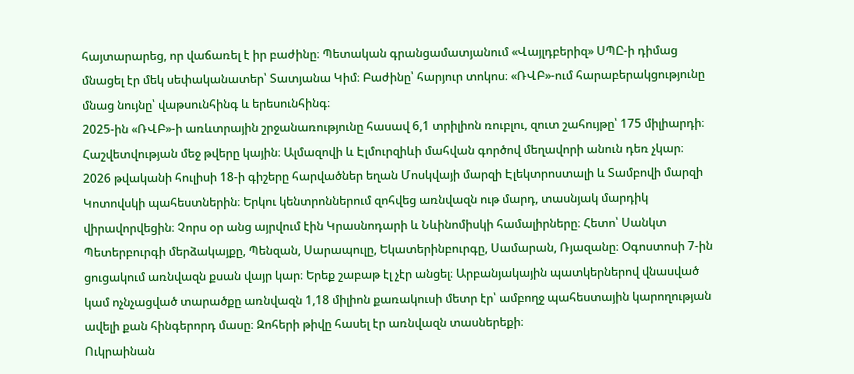հայտարարեց, որ վաճառել է իր բաժինը։ Պետական գրանցամատյանում «Վայլդբերիզ» ՍՊԸ-ի դիմաց մնացել էր մեկ սեփականատեր՝ Տատյանա Կիմ։ Բաժինը՝ հարյուր տոկոս։ «ՌՎԲ»-ում հարաբերակցությունը մնաց նույնը՝ վաթսունհինգ և երեսունհինգ։
2025-ին «ՌՎԲ»-ի առևտրային շրջանառությունը հասավ 6,1 տրիլիոն ռուբլու, զուտ շահույթը՝ 175 միլիարդի։ Հաշվետվության մեջ թվերը կային։ Ալմազովի և Էլմուրզիևի մահվան գործով մեղավորի անուն դեռ չկար։
2026 թվականի հուլիսի 18-ի գիշերը հարվածներ եղան Մոսկվայի մարզի Էլեկտրոստալի և Տամբովի մարզի Կոտովսկի պահեստներին։ Երկու կենտրոններում զոհվեց առնվազն ութ մարդ, տասնյակ մարդիկ վիրավորվեցին։ Չորս օր անց այրվում էին Կրասնոդարի և Նևինոմիսկի համալիրները։ Հետո՝ Սանկտ Պետերբուրգի մերձակայքը, Պենզան, Սարապուլը, Եկատերինբուրգը, Սամարան, Ռյազանը։ Օգոստոսի 7-ին ցուցակում առնվազն քսան վայր կար։ Երեք շաբաթ էլ չէր անցել։ Արբանյակային պատկերներով վնասված կամ ոչնչացված տարածքը առնվազն 1,18 միլիոն քառակուսի մետր էր՝ ամբողջ պահեստային կարողության ավելի քան հինգերորդ մասը։ Զոհերի թիվը հասել էր առնվազն տասներեքի։
Ուկրաինան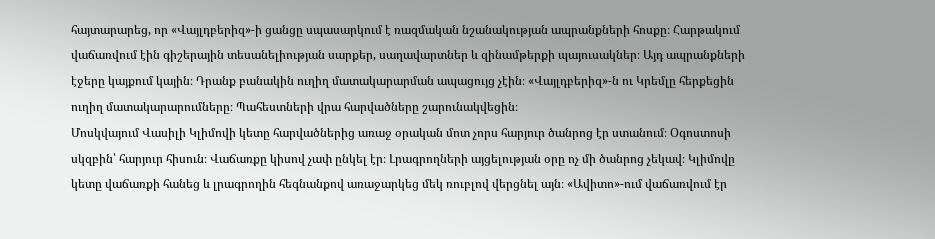հայտարարեց, որ «Վայլդբերիզ»-ի ցանցը սպասարկում է ռազմական նշանակության ապրանքների հոսքը։ Հարթակում վաճառվում էին գիշերային տեսանելիության սարքեր, սաղավարտներ և զինամթերքի պայուսակներ։ Այդ ապրանքների էջերը կայքում կային։ Դրանք բանակին ուղիղ մատակարարման ապացույց չէին։ «Վայլդբերիզ»-ն ու Կրեմլը հերքեցին ուղիղ մատակարարումները։ Պահեստների վրա հարվածները շարունակվեցին։
Մոսկվայում Վասիլի Կլիմովի կետը հարվածներից առաջ օրական մոտ չորս հարյուր ծանրոց էր ստանում։ Օգոստոսի սկզբին՝ հարյուր հիսուն։ Վաճառքը կիսով չափ ընկել էր։ Լրագրողների այցելության օրը ոչ մի ծանրոց չեկավ։ Կլիմովը կետը վաճառքի հանեց և լրագրողին հեգնանքով առաջարկեց մեկ ռուբլով վերցնել այն։ «Ավիտո»-ում վաճառվում էր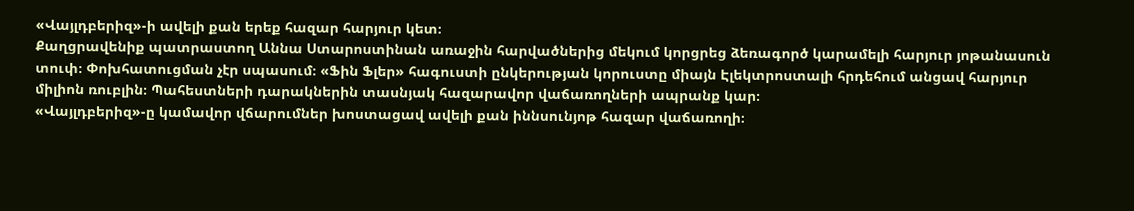«Վայլդբերիզ»-ի ավելի քան երեք հազար հարյուր կետ։
Քաղցրավենիք պատրաստող Աննա Ստարոստինան առաջին հարվածներից մեկում կորցրեց ձեռագործ կարամելի հարյուր յոթանասուն տուփ։ Փոխհատուցման չէր սպասում։ «Ֆին Ֆլեր» հագուստի ընկերության կորուստը միայն Էլեկտրոստալի հրդեհում անցավ հարյուր միլիոն ռուբլին։ Պահեստների դարակներին տասնյակ հազարավոր վաճառողների ապրանք կար։
«Վայլդբերիզ»-ը կամավոր վճարումներ խոստացավ ավելի քան իննսունյոթ հազար վաճառողի։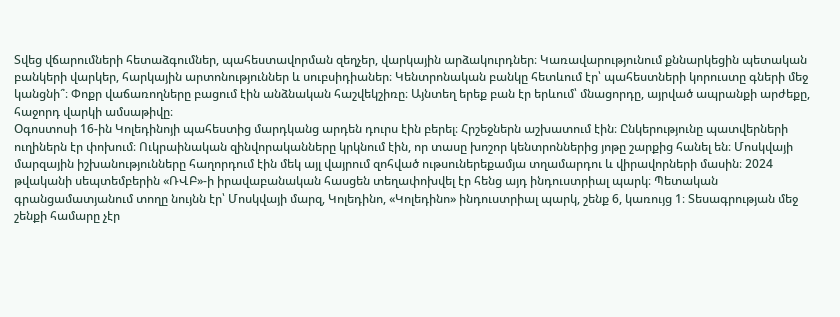Տվեց վճարումների հետաձգումներ, պահեստավորման զեղչեր, վարկային արձակուրդներ։ Կառավարությունում քննարկեցին պետական բանկերի վարկեր, հարկային արտոնություններ և սուբսիդիաներ։ Կենտրոնական բանկը հետևում էր՝ պահեստների կորուստը գների մեջ կանցնի՞։ Փոքր վաճառողները բացում էին անձնական հաշվեկշիռը։ Այնտեղ երեք բան էր երևում՝ մնացորդը, այրված ապրանքի արժեքը, հաջորդ վարկի ամսաթիվը։
Օգոստոսի 16-ին Կոլեդինոյի պահեստից մարդկանց արդեն դուրս էին բերել։ Հրշեջներն աշխատում էին։ Ընկերությունը պատվերների ուղիներն էր փոխում։ Ուկրաինական զինվորականները կրկնում էին, որ տասը խոշոր կենտրոններից յոթը շարքից հանել են։ Մոսկվայի մարզային իշխանությունները հաղորդում էին մեկ այլ վայրում զոհված ութսուներեքամյա տղամարդու և վիրավորների մասին։ 2024 թվականի սեպտեմբերին «ՌՎԲ»-ի իրավաբանական հասցեն տեղափոխվել էր հենց այդ ինդուստրիալ պարկ։ Պետական գրանցամատյանում տողը նույնն էր՝ Մոսկվայի մարզ, Կոլեդինո, «Կոլեդինո» ինդուստրիալ պարկ, շենք 6, կառույց 1։ Տեսագրության մեջ շենքի համարը չէր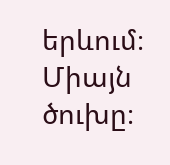երևում։ Միայն ծուխը։